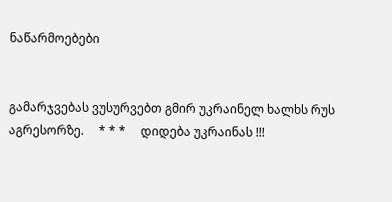ნაწარმოებები


გამარჯვებას ვუსურვებთ გმირ უკრაინელ ხალხს რუს აგრესორზე.     * * *     დიდება უკრაინას !!!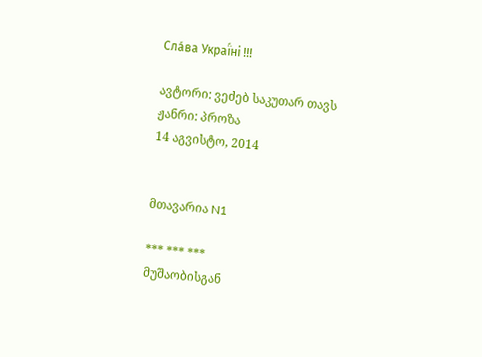Сла́ва Украї́ні !!!

ავტორი: ვეძებ საკუთარ თავს
ჟანრი: პროზა
14 აგვისტო, 2014


მთავარია N1

*** *** ***
მუშაობისგან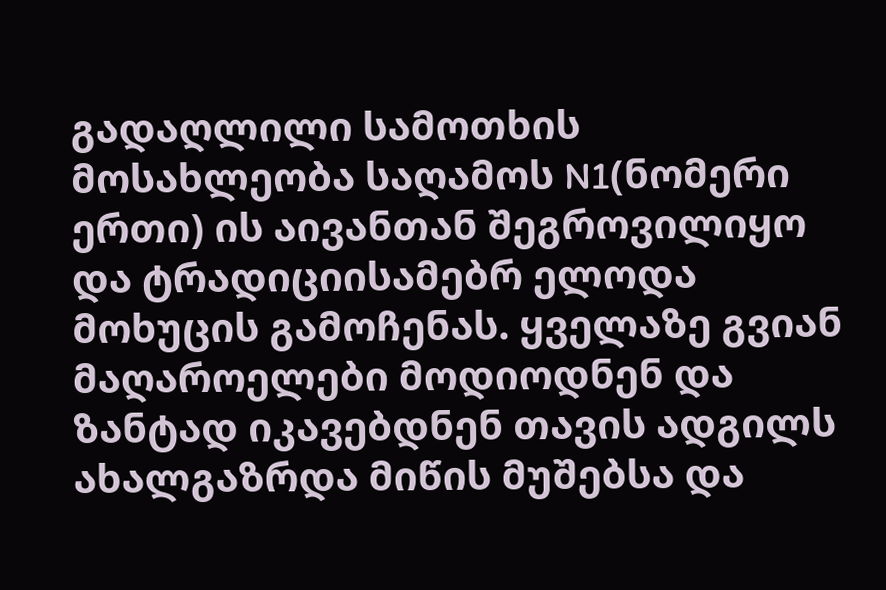გადაღლილი სამოთხის მოსახლეობა საღამოს N1(ნომერი ერთი) ის აივანთან შეგროვილიყო და ტრადიციისამებრ ელოდა მოხუცის გამოჩენას. ყველაზე გვიან მაღაროელები მოდიოდნენ და ზანტად იკავებდნენ თავის ადგილს ახალგაზრდა მიწის მუშებსა და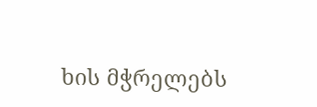ხის მჭრელებს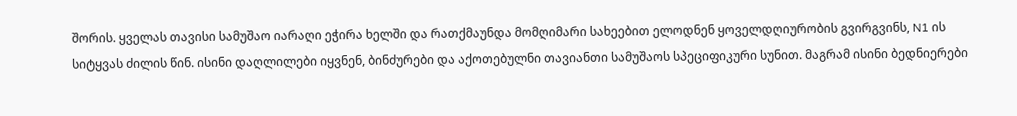შორის. ყველას თავისი სამუშაო იარაღი ეჭირა ხელში და რათქმაუნდა მომღიმარი სახეებით ელოდნენ ყოველდღიურობის გვირგვინს, N1 ის სიტყვას ძილის წინ. ისინი დაღლილები იყვნენ, ბინძურები და აქოთებულნი თავიანთი სამუშაოს სპეციფიკური სუნით. მაგრამ ისინი ბედნიერები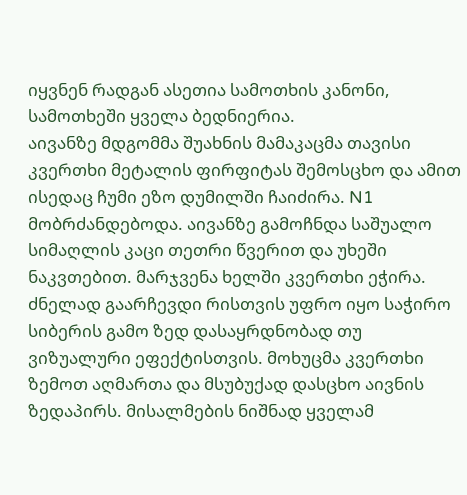იყვნენ რადგან ასეთია სამოთხის კანონი, სამოთხეში ყველა ბედნიერია.
აივანზე მდგომმა შუახნის მამაკაცმა თავისი კვერთხი მეტალის ფირფიტას შემოსცხო და ამით ისედაც ჩუმი ეზო დუმილში ჩაიძირა. N1 მობრძანდებოდა. აივანზე გამოჩნდა საშუალო სიმაღლის კაცი თეთრი წვერით და უხეში ნაკვთებით. მარჯვენა ხელში კვერთხი ეჭირა. ძნელად გაარჩევდი რისთვის უფრო იყო საჭირო სიბერის გამო ზედ დასაყრდნობად თუ ვიზუალური ეფექტისთვის. მოხუცმა კვერთხი ზემოთ აღმართა და მსუბუქად დასცხო აივნის ზედაპირს. მისალმების ნიშნად ყველამ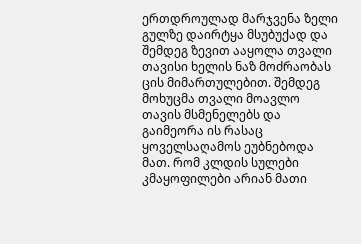ერთდროულად მარჯვენა ზელი გულზე დაირტყა მსუბუქად და შემდეგ ზევით ააყოლა თვალი თავისი ხელის ნაზ მოძრაობას ცის მიმართულებით. შემდეგ მოხუცმა თვალი მოავლო თავის მსმენელებს და გაიმეორა ის რასაც ყოველსაღამოს ეუბნებოდა მათ. რომ კლდის სულები კმაყოფილები არიან მათი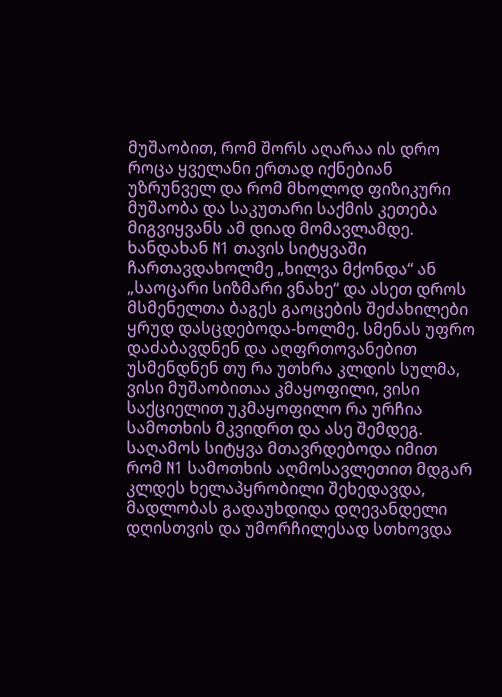მუშაობით, რომ შორს აღარაა ის დრო როცა ყველანი ერთად იქნებიან უზრუნველ და რომ მხოლოდ ფიზიკური მუშაობა და საკუთარი საქმის კეთება მიგვიყვანს ამ დიად მომავლამდე. ხანდახან N1 თავის სიტყვაში ჩართავდახოლმე „ხილვა მქონდა“ ან „საოცარი სიზმარი ვნახე“ და ასეთ დროს მსმენელთა ბაგეს გაოცების შეძახილები ყრუდ დასცდებოდა-ხოლმე. სმენას უფრო დაძაბავდნენ და აღფრთოვანებით უსმენდნენ თუ რა უთხრა კლდის სულმა, ვისი მუშაობითაა კმაყოფილი, ვისი საქციელით უკმაყოფილო რა ურჩია სამოთხის მკვიდრთ და ასე შემდეგ. საღამოს სიტყვა მთავრდებოდა იმით რომ N1 სამოთხის აღმოსავლეთით მდგარ კლდეს ხელაპყრობილი შეხედავდა, მადლობას გადაუხდიდა დღევანდელი დღისთვის და უმორჩილესად სთხოვდა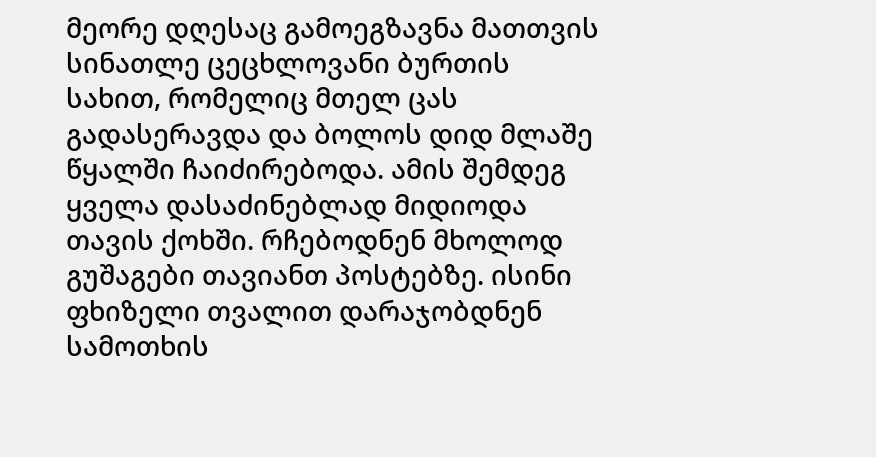მეორე დღესაც გამოეგზავნა მათთვის სინათლე ცეცხლოვანი ბურთის სახით, რომელიც მთელ ცას გადასერავდა და ბოლოს დიდ მლაშე წყალში ჩაიძირებოდა. ამის შემდეგ ყველა დასაძინებლად მიდიოდა თავის ქოხში. რჩებოდნენ მხოლოდ გუშაგები თავიანთ პოსტებზე. ისინი ფხიზელი თვალით დარაჯობდნენ სამოთხის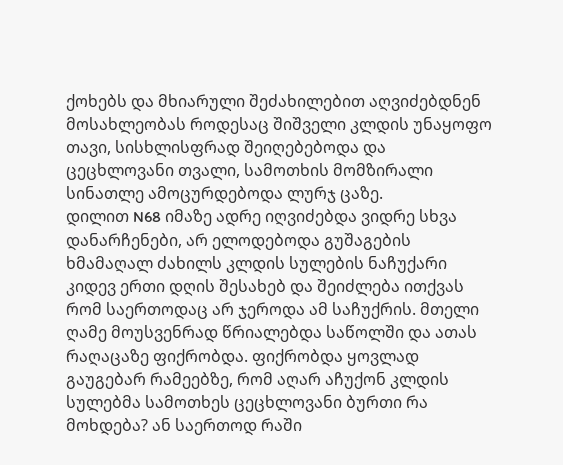ქოხებს და მხიარული შეძახილებით აღვიძებდნენ მოსახლეობას როდესაც შიშველი კლდის უნაყოფო თავი, სისხლისფრად შეიღებებოდა და ცეცხლოვანი თვალი, სამოთხის მომზირალი სინათლე ამოცურდებოდა ლურჯ ცაზე.
დილით N68 იმაზე ადრე იღვიძებდა ვიდრე სხვა დანარჩენები, არ ელოდებოდა გუშაგების ხმამაღალ ძახილს კლდის სულების ნაჩუქარი კიდევ ერთი დღის შესახებ და შეიძლება ითქვას რომ საერთოდაც არ ჯეროდა ამ საჩუქრის. მთელი ღამე მოუსვენრად წრიალებდა საწოლში და ათას რაღაცაზე ფიქრობდა. ფიქრობდა ყოვლად გაუგებარ რამეებზე, რომ აღარ აჩუქონ კლდის სულებმა სამოთხეს ცეცხლოვანი ბურთი რა მოხდება? ან საერთოდ რაში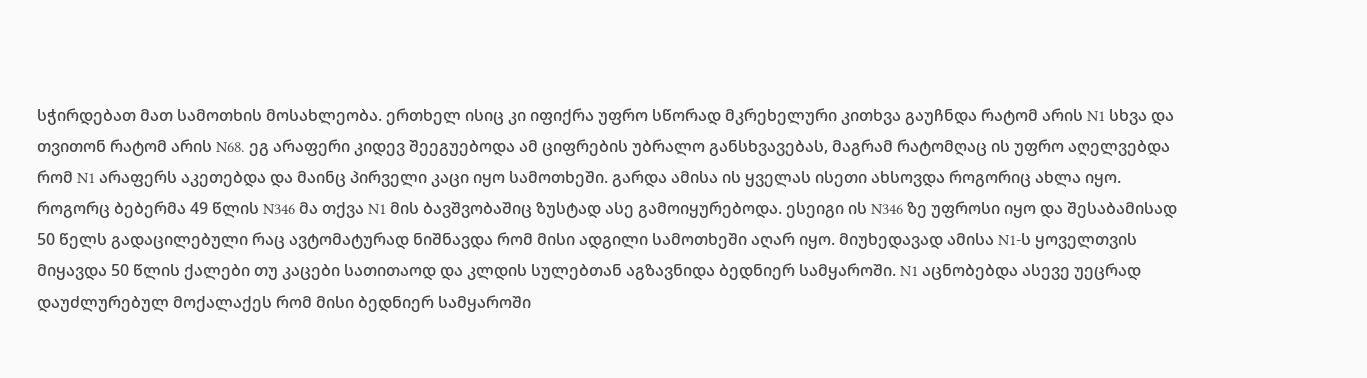სჭირდებათ მათ სამოთხის მოსახლეობა. ერთხელ ისიც კი იფიქრა უფრო სწორად მკრეხელური კითხვა გაუჩნდა რატომ არის N1 სხვა და თვითონ რატომ არის N68. ეგ არაფერი კიდევ შეეგუებოდა ამ ციფრების უბრალო განსხვავებას, მაგრამ რატომღაც ის უფრო აღელვებდა რომ N1 არაფერს აკეთებდა და მაინც პირველი კაცი იყო სამოთხეში. გარდა ამისა ის ყველას ისეთი ახსოვდა როგორიც ახლა იყო. როგორც ბებერმა 49 წლის N346 მა თქვა N1 მის ბავშვობაშიც ზუსტად ასე გამოიყურებოდა. ესეიგი ის N346 ზე უფროსი იყო და შესაბამისად 50 წელს გადაცილებული რაც ავტომატურად ნიშნავდა რომ მისი ადგილი სამოთხეში აღარ იყო. მიუხედავად ამისა N1-ს ყოველთვის მიყავდა 50 წლის ქალები თუ კაცები სათითაოდ და კლდის სულებთან აგზავნიდა ბედნიერ სამყაროში. N1 აცნობებდა ასევე უეცრად დაუძლურებულ მოქალაქეს რომ მისი ბედნიერ სამყაროში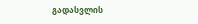გადასვლის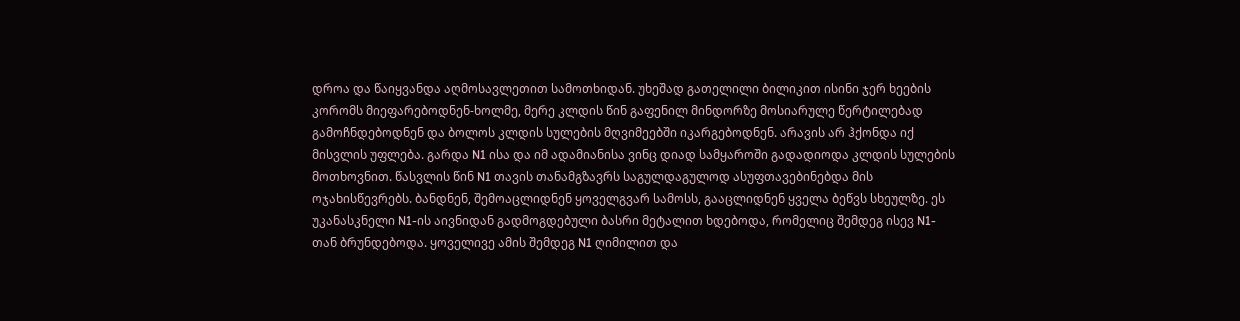დროა და წაიყვანდა აღმოსავლეთით სამოთხიდან. უხეშად გათელილი ბილიკით ისინი ჯერ ხეების კორომს მიეფარებოდნენ-ხოლმე, მერე კლდის წინ გაფენილ მინდორზე მოსიარულე წერტილებად გამოჩნდებოდნენ და ბოლოს კლდის სულების მღვიმეებში იკარგებოდნენ. არავის არ ჰქონდა იქ მისვლის უფლება. გარდა N1 ისა და იმ ადამიანისა ვინც დიად სამყაროში გადადიოდა კლდის სულების მოთხოვნით. წასვლის წინ N1 თავის თანამგზავრს საგულდაგულოდ ასუფთავებინებდა მის ოჯახისწევრებს. ბანდნენ, შემოაცლიდნენ ყოველგვარ სამოსს, გააცლიდნენ ყველა ბეწვს სხეულზე. ეს უკანასკნელი N1-ის აივნიდან გადმოგდებული ბასრი მეტალით ხდებოდა, რომელიც შემდეგ ისევ N1-თან ბრუნდებოდა. ყოველივე ამის შემდეგ N1 ღიმილით და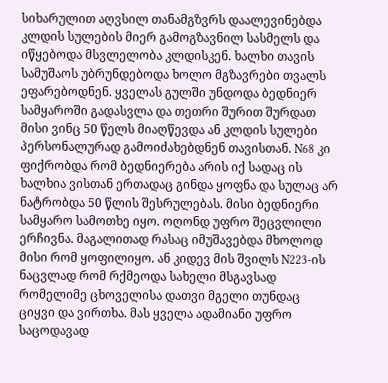სიხარულით აღვსილ თანამგზვრს დაალევინებდა კლდის სულების მიერ გამოგზავნილ სასმელს და იწყებოდა მსვლელობა კლდისკენ. ხალხი თავის სამუშაოს უბრუნდებოდა ხოლო მგზავრები თვალს ეფარებოდნენ. ყველას გულში უნდოდა ბედნიერ სამყაროში გადასვლა და თეთრი შურით შურდათ მისი ვინც 50 წელს მიაღწევდა ან კლდის სულები პერსონალურად გამოიძახებდნენ თავისთან. N68 კი ფიქრობდა რომ ბედნიერება არის იქ სადაც ის ხალხია ვისთან ერთადაც გინდა ყოფნა და სულაც არ ნატრობდა 50 წლის შესრულებას. მისი ბედნიერი სამყარო სამოთხე იყო. ოღონდ უფრო შეცვლილი ერჩივნა. მაგალითად რასაც იმუშავებდა მხოლოდ მისი რომ ყოფილიყო. ან კიდევ მის შვილს N223-ის ნაცვლად რომ რქმეოდა სახელი მსგავსად რომელიმე ცხოველისა დათვი მგელი თუნდაც ციყვი და ვირთხა. მას ყველა ადამიანი უფრო საცოდავად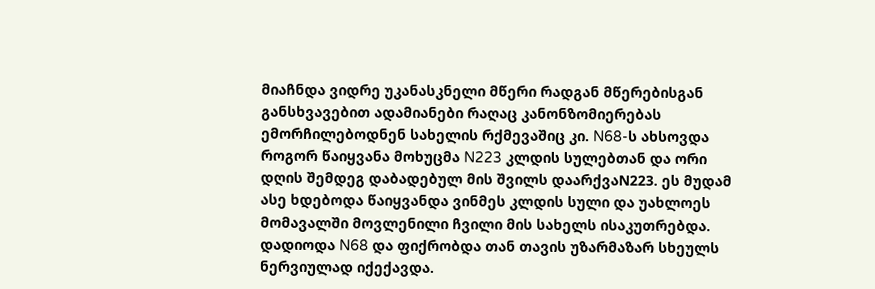მიაჩნდა ვიდრე უკანასკნელი მწერი რადგან მწერებისგან განსხვავებით ადამიანები რაღაც კანონზომიერებას ემორჩილებოდნენ სახელის რქმევაშიც კი. N68-ს ახსოვდა როგორ წაიყვანა მოხუცმა N223 კლდის სულებთან და ორი დღის შემდეგ დაბადებულ მის შვილს დაარქვაN223. ეს მუდამ ასე ხდებოდა წაიყვანდა ვინმეს კლდის სული და უახლოეს მომავალში მოვლენილი ჩვილი მის სახელს ისაკუთრებდა. დადიოდა N68 და ფიქრობდა თან თავის უზარმაზარ სხეულს ნერვიულად იქექავდა.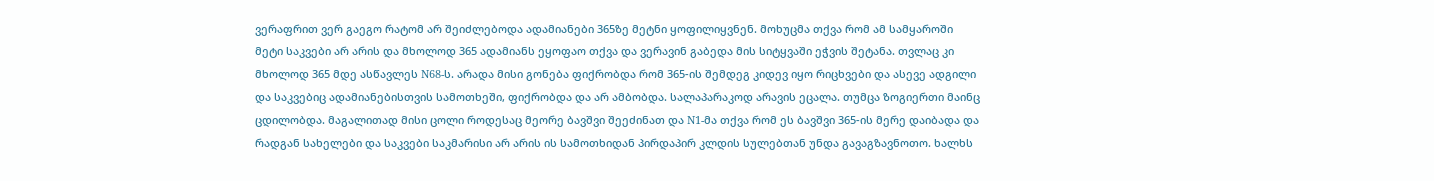ვერაფრით ვერ გაეგო რატომ არ შეიძლებოდა ადამიანები 365ზე მეტნი ყოფილიყვნენ. მოხუცმა თქვა რომ ამ სამყაროში მეტი საკვები არ არის და მხოლოდ 365 ადამიანს ეყოფაო თქვა და ვერავინ გაბედა მის სიტყვაში ეჭვის შეტანა. თვლაც კი მხოლოდ 365 მდე ასწავლეს N68-ს. არადა მისი გონება ფიქრობდა რომ 365-ის შემდეგ კიდევ იყო რიცხვები და ასევე ადგილი და საკვებიც ადამიანებისთვის სამოთხეში, ფიქრობდა და არ ამბობდა. სალაპარაკოდ არავის ეცალა. თუმცა ზოგიერთი მაინც ცდილობდა. მაგალითად მისი ცოლი როდესაც მეორე ბავშვი შეეძინათ და N1-მა თქვა რომ ეს ბავშვი 365-ის მერე დაიბადა და რადგან სახელები და საკვები საკმარისი არ არის ის სამოთხიდან პირდაპირ კლდის სულებთან უნდა გავაგზავნოთო. ხალხს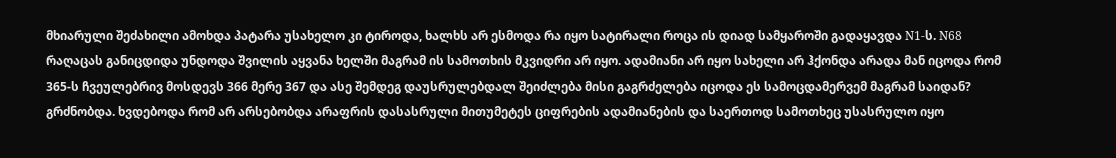მხიარული შეძახილი ამოხდა პატარა უსახელო კი ტიროდა, ხალხს არ ესმოდა რა იყო სატირალი როცა ის დიად სამყაროში გადაყავდა N1-ს. N68 რაღაცას განიცდიდა უნდოდა შვილის აყვანა ხელში მაგრამ ის სამოთხის მკვიდრი არ იყო. ადამიანი არ იყო სახელი არ ჰქონდა არადა მან იცოდა რომ 365-ს ჩვეულებრივ მოსდევს 366 მერე 367 და ასე შემდეგ დაუსრულებდალ შეიძლება მისი გაგრძელება იცოდა ეს სამოცდამერვემ მაგრამ საიდან? გრძნობდა. ხვდებოდა რომ არ არსებობდა არაფრის დასასრული მითუმეტეს ციფრების ადამიანების და საერთოდ სამოთხეც უსასრულო იყო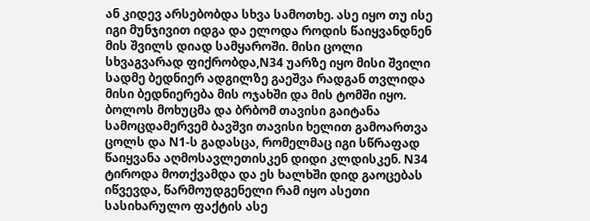ან კიდევ არსებობდა სხვა სამოთხე. ასე იყო თუ ისე იგი მუნჯივით იდგა და ელოდა როდის წაიყვანდნენ მის შვილს დიად სამყაროში. მისი ცოლი სხვაგვარად ფიქრობდა,N34 უარზე იყო მისი შვილი სადმე ბედნიერ ადგილზე გაეშვა რადგან თვლიდა მისი ბედნიერება მის ოჯახში და მის ტომში იყო. ბოლოს მოხუცმა და ბრბომ თავისი გაიტანა სამოცდამერვემ ბავშვი თავისი ხელით გამოართვა ცოლს და N1-ს გადასცა, რომელმაც იგი სწრაფად წაიყვანა აღმოსავლეთისკენ დიდი კლდისკენ. N34 ტიროდა მოთქვამდა და ეს ხალხში დიდ გაოცებას იწვევდა, წარმოუდგენელი რამ იყო ასეთი სასიხარულო ფაქტის ასე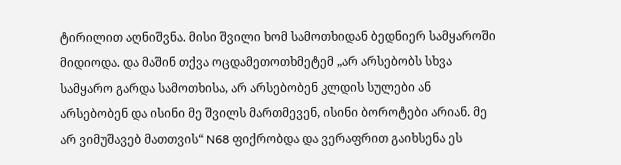ტირილით აღნიშვნა. მისი შვილი ხომ სამოთხიდან ბედნიერ სამყაროში მიდიოდა. და მაშინ თქვა ოცდამეთოთხმეტემ „არ არსებობს სხვა სამყარო გარდა სამოთხისა, არ არსებობენ კლდის სულები ან არსებობენ და ისინი მე შვილს მართმევენ, ისინი ბოროტები არიან. მე არ ვიმუშავებ მათთვის“ N68 ფიქრობდა და ვერაფრით გაიხსენა ეს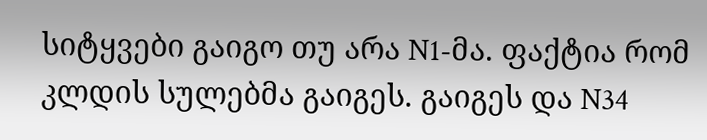სიტყვები გაიგო თუ არა N1-მა. ფაქტია რომ კლდის სულებმა გაიგეს. გაიგეს და N34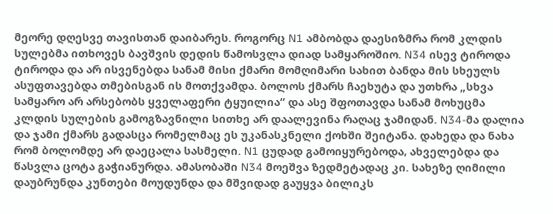მეორე დღესვე თავისთან დაიბარეს. როგორც N1 ამბობდა დაესიზმრა რომ კლდის სულებმა ითხოვეს ბავშვის დედის წამოსვლა დიად სამყაროშიო. N34 ისევ ტიროდა ტიროდა და არ ისვენებდა სანამ მისი ქმარი მომღიმარი სახით ბანდა მის სხეულს ასუფთავებდა თმებისგან ის მოთქვამდა. ბოლოს ქმარს ჩაეხუტა და უთხრა „სხვა სამყარო არ არსებობს ყველაფერი ტყუილია“ და ასე შფოთავდა სანამ მოხუცმა კლდის სულების გამოგზავნილი სითხე არ დაალევინა რაღაც ჯამიდან. N34-მა დალია და ჯამი ქმარს გადასცა რომელმაც ეს უკანასკნელი ქოხში შეიტანა. დახედა და ნახა რომ ბოლომდე არ დაეცალა სასმელი. N1 ცუდად გამოიყურებოდა, ახველებდა და წასვლა ცოტა გაჭიანურდა. ამასობაში N34 მოეშვა ზედმეტადაც კი. სახეზე ღიმილი დაუბრუნდა კუნთები მოუდუნდა და მშვიდად გაუყვა ბილიკს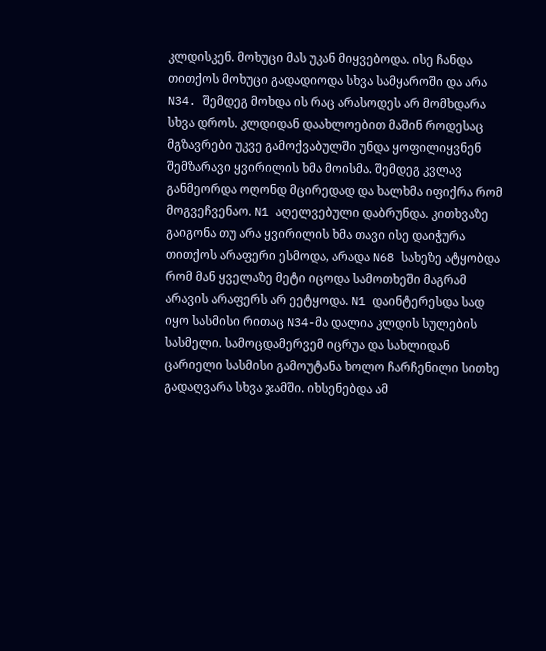კლდისკენ. მოხუცი მას უკან მიყვებოდა. ისე ჩანდა თითქოს მოხუცი გადადიოდა სხვა სამყაროში და არა N34. შემდეგ მოხდა ის რაც არასოდეს არ მომხდარა სხვა დროს. კლდიდან დაახლოებით მაშინ როდესაც მგზავრები უკვე გამოქვაბულში უნდა ყოფილიყვნენ შემზარავი ყვირილის ხმა მოისმა. შემდეგ კვლავ განმეორდა ოღონდ მცირედად და ხალხმა იფიქრა რომ მოგვეჩვენაო. N1 აღელვებული დაბრუნდა. კითხვაზე გაიგონა თუ არა ყვირილის ხმა თავი ისე დაიჭურა თითქოს არაფერი ესმოდა, არადა N68 სახეზე ატყობდა რომ მან ყველაზე მეტი იცოდა სამოთხეში მაგრამ არავის არაფერს არ ეეტყოდა. N1 დაინტერესდა სად იყო სასმისი რითაც N34-მა დალია კლდის სულების სასმელი. სამოცდამერვემ იცრუა და სახლიდან ცარიელი სასმისი გამოუტანა ხოლო ჩარჩენილი სითხე გადაღვარა სხვა ჯამში. იხსენებდა ამ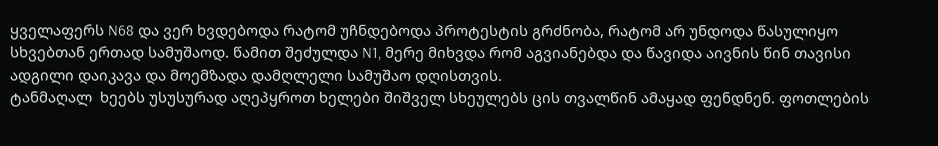ყველაფერს N68 და ვერ ხვდებოდა რატომ უჩნდებოდა პროტესტის გრძნობა, რატომ არ უნდოდა წასულიყო სხვებთან ერთად სამუშაოდ. წამით შეძულდა N1, მერე მიხვდა რომ აგვიანებდა და წავიდა აივნის წინ თავისი ადგილი დაიკავა და მოემზადა დამღლელი სამუშაო დღისთვის.
ტანმაღალ  ხეებს უსუსურად აღეპყროთ ხელები შიშველ სხეულებს ცის თვალწინ ამაყად ფენდნენ. ფოთლების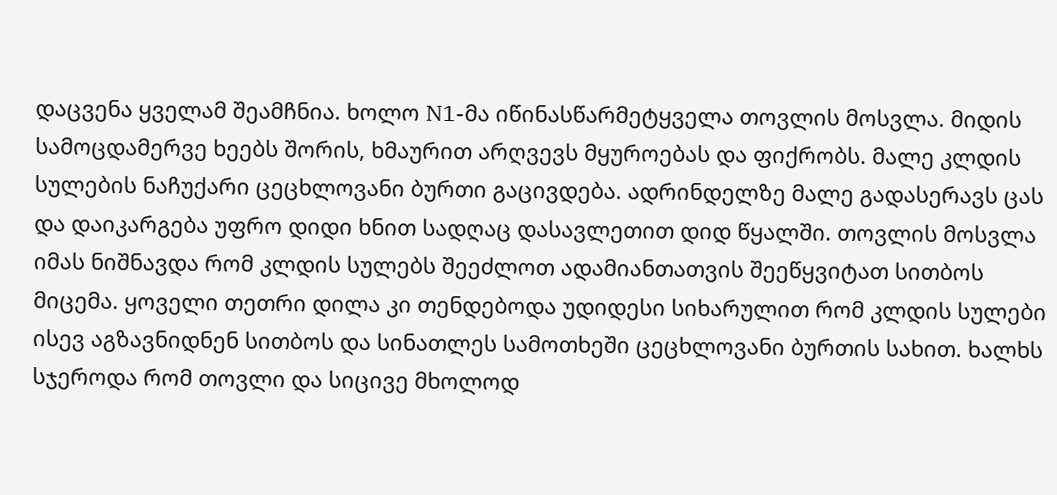დაცვენა ყველამ შეამჩნია. ხოლო N1-მა იწინასწარმეტყველა თოვლის მოსვლა. მიდის სამოცდამერვე ხეებს შორის, ხმაურით არღვევს მყუროებას და ფიქრობს. მალე კლდის სულების ნაჩუქარი ცეცხლოვანი ბურთი გაცივდება. ადრინდელზე მალე გადასერავს ცას და დაიკარგება უფრო დიდი ხნით სადღაც დასავლეთით დიდ წყალში. თოვლის მოსვლა იმას ნიშნავდა რომ კლდის სულებს შეეძლოთ ადამიანთათვის შეეწყვიტათ სითბოს მიცემა. ყოველი თეთრი დილა კი თენდებოდა უდიდესი სიხარულით რომ კლდის სულები ისევ აგზავნიდნენ სითბოს და სინათლეს სამოთხეში ცეცხლოვანი ბურთის სახით. ხალხს სჯეროდა რომ თოვლი და სიცივე მხოლოდ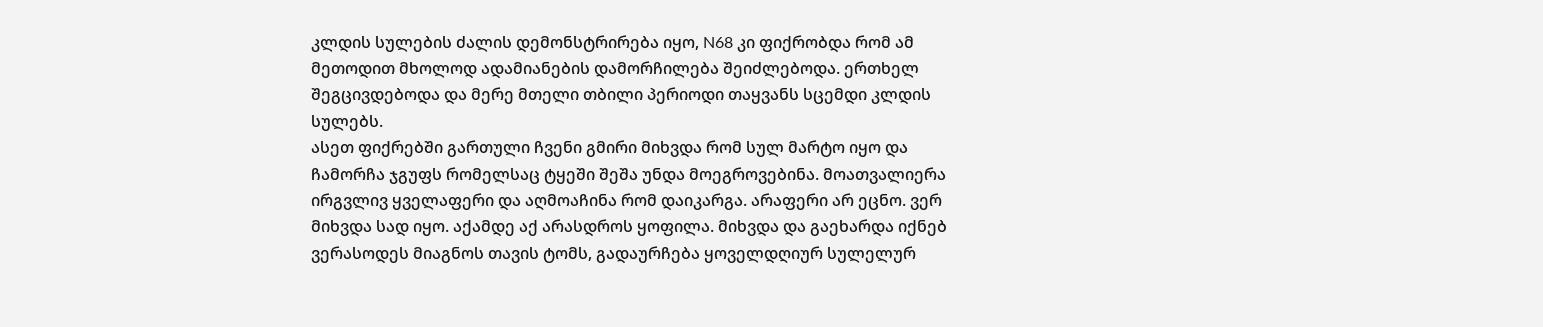კლდის სულების ძალის დემონსტრირება იყო, N68 კი ფიქრობდა რომ ამ მეთოდით მხოლოდ ადამიანების დამორჩილება შეიძლებოდა. ერთხელ შეგცივდებოდა და მერე მთელი თბილი პერიოდი თაყვანს სცემდი კლდის სულებს.
ასეთ ფიქრებში გართული ჩვენი გმირი მიხვდა რომ სულ მარტო იყო და ჩამორჩა ჯგუფს რომელსაც ტყეში შეშა უნდა მოეგროვებინა. მოათვალიერა ირგვლივ ყველაფერი და აღმოაჩინა რომ დაიკარგა. არაფერი არ ეცნო. ვერ მიხვდა სად იყო. აქამდე აქ არასდროს ყოფილა. მიხვდა და გაეხარდა იქნებ ვერასოდეს მიაგნოს თავის ტომს, გადაურჩება ყოველდღიურ სულელურ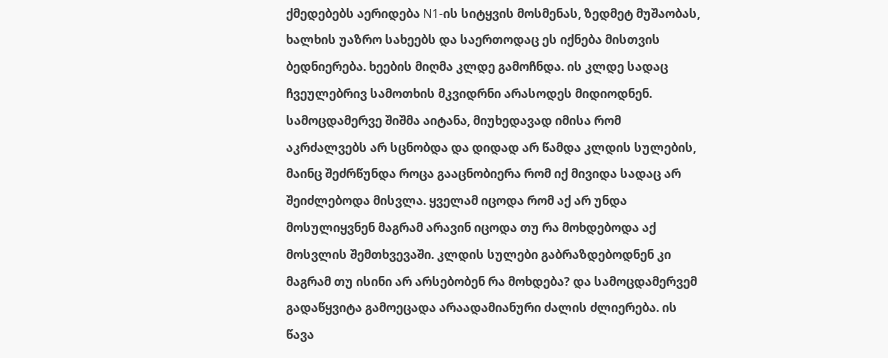ქმედებებს აერიდება N1-ის სიტყვის მოსმენას, ზედმეტ მუშაობას, ხალხის უაზრო სახეებს და საერთოდაც ეს იქნება მისთვის ბედნიერება. ხეების მიღმა კლდე გამოჩნდა. ის კლდე სადაც ჩვეულებრივ სამოთხის მკვიდრნი არასოდეს მიდიოდნენ. სამოცდამერვე შიშმა აიტანა, მიუხედავად იმისა რომ აკრძალვებს არ სცნობდა და დიდად არ წამდა კლდის სულების, მაინც შეძრწუნდა როცა გააცნობიერა რომ იქ მივიდა სადაც არ შეიძლებოდა მისვლა. ყველამ იცოდა რომ აქ არ უნდა მოსულიყვნენ მაგრამ არავინ იცოდა თუ რა მოხდებოდა აქ მოსვლის შემთხვევაში. კლდის სულები გაბრაზდებოდნენ კი მაგრამ თუ ისინი არ არსებობენ რა მოხდება? და სამოცდამერვემ გადაწყვიტა გამოეცადა არაადამიანური ძალის ძლიერება. ის წავა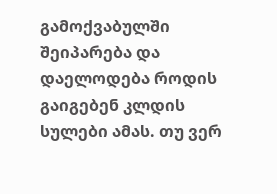გამოქვაბულში შეიპარება და დაელოდება როდის გაიგებენ კლდის სულები ამას. თუ ვერ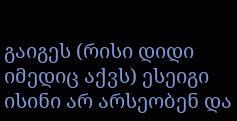გაიგეს (რისი დიდი იმედიც აქვს) ესეიგი ისინი არ არსეობენ და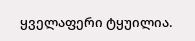ყველაფერი ტყუილია.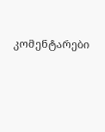კომენტარები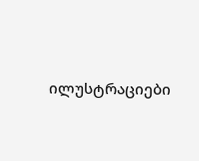ილუსტრაციები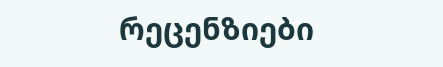რეცენზიები